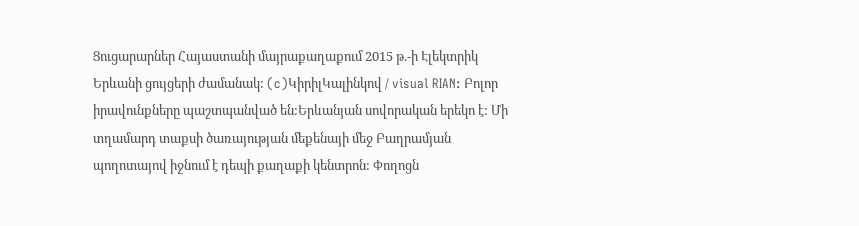Ցուցարարներ Հայաստանի մայրաքաղաքում 2015 թ.-ի Էլեկտրիկ Երևանի ցույցերի ժամանակ: (c)ԿիրիլԿալինկով / visual RIAN: Բոլոր իրավունքները պաշտպանված են:Երևանյան սովորական երեկո է: Մի տղամարդ տաքսի ծառայության մեքենայի մեջ Բաղրամյան պողոտայով իջնում է դեպի քաղաքի կենտրոն: Փողոցն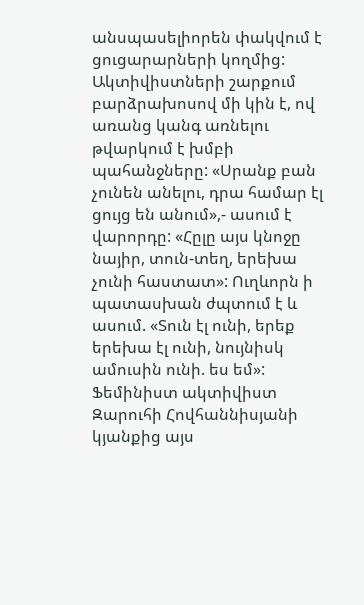անսպասելիորեն փակվում է ցուցարարների կողմից: Ակտիվիստների շարքում բարձրախոսով մի կին է, ով առանց կանգ առնելու թվարկում է խմբի պահանջները: «Սրանք բան չունեն անելու, դրա համար էլ ցույց են անում»,- ասում է վարորդը: «Հըլը այս կնոջը նայիր, տուն-տեղ, երեխա չունի հաստատ»: Ուղևորն ի պատասխան ժպտում է և ասում. «Տուն էլ ունի, երեք երեխա էլ ունի, նույնիսկ ամուսին ունի. ես եմ»:
Ֆեմինիստ ակտիվիստ Զարուհի Հովհաննիսյանի կյանքից այս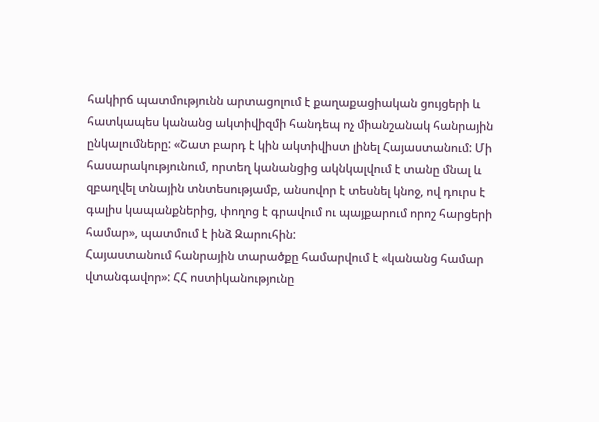հակիրճ պատմությունն արտացոլում է քաղաքացիական ցույցերի և հատկապես կանանց ակտիվիզմի հանդեպ ոչ միանշանակ հանրային ընկալումները: «Շատ բարդ է կին ակտիվիստ լինել Հայաստանում: Մի հասարակությունում, որտեղ կանանցից ակնկալվում է տանը մնալ և զբաղվել տնային տնտեսությամբ, անսովոր է տեսնել կնոջ, ով դուրս է գալիս կապանքներից, փողոց է գրավում ու պայքարում որոշ հարցերի համար», պատմում է ինձ Զարուհին:
Հայաստանում հանրային տարածքը համարվում է «կանանց համար վտանգավոր»: ՀՀ ոստիկանությունը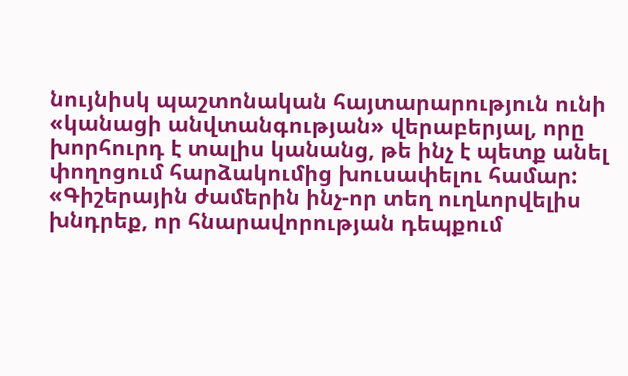նույնիսկ պաշտոնական հայտարարություն ունի «կանացի անվտանգության» վերաբերյալ, որը խորհուրդ է տալիս կանանց, թե ինչ է պետք անել փողոցում հարձակումից խուսափելու համար: «Գիշերային ժամերին ինչ-որ տեղ ուղևորվելիս խնդրեք, որ հնարավորության դեպքում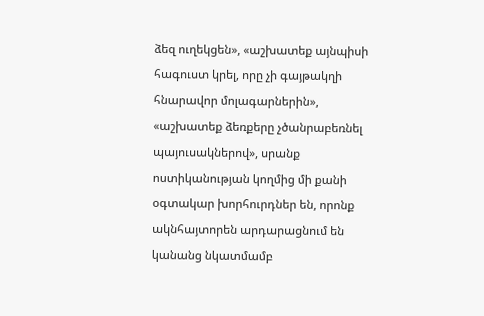ձեզ ուղեկցեն», «աշխատեք այնպիսի հագուստ կրել, որը չի գայթակղի հնարավոր մոլագարներին», «աշխատեք ձեռքերը չծանրաբեռնել պայուսակներով», սրանք ոստիկանության կողմից մի քանի օգտակար խորհուրդներ են, որոնք ակնհայտորեն արդարացնում են կանանց նկատմամբ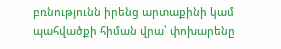բռնությունն իրենց արտաքինի կամ պահվածքի հիման վրա՝ փոխարենը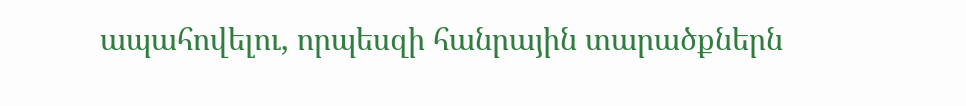ապահովելու, որպեսզի հանրային տարածքներն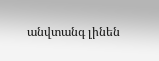անվտանգ լինեն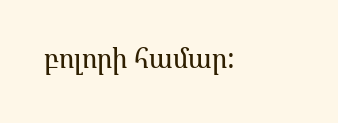բոլորի համար: